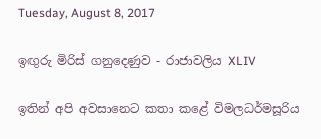Tuesday, August 8, 2017

ඉඟුරු මිරිස් ගනුදෙණුව - රාජාවලිය XLIV

ඉතින් අපි අවසානෙට කතා කළේ විමලධර්මසූරිය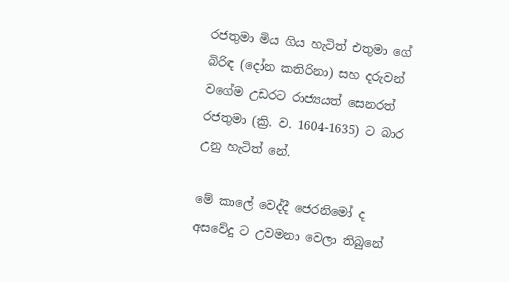රජතුමා මිය ගිය හැටිත් එතුමා ගේ බිරිඳ (දෝන කතිරිනා) සහ දරුවන් වගේම උඩරට රාජ්‍යයත් සෙනරත් රජතුමා (ක්‍රි. ව. 1604-1635) ට බාර උනු හැටිත් නේ.

මේ කාලේ වෙද්දී ජෙරනිමෝ ද අසවේදු ට උවමනා වෙලා තිබුනේ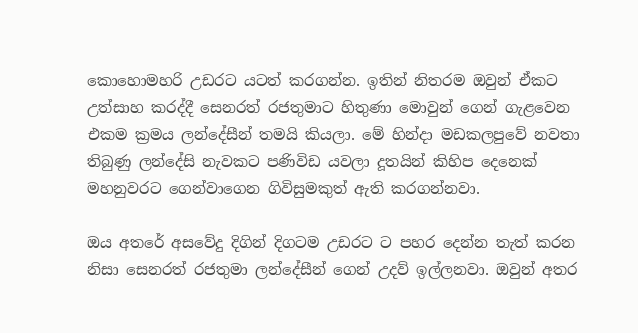කොහොමහරි උඩරට යටත් කරගන්න. ඉතින් නිතරම ඔවුන් ඒකට උත්සාහ කරද්දී සෙනරත් රජතුමාට හිතුණා මොවුන් ගෙන් ගැළවෙන එකම ක්‍රමය ලන්දේසීන් තමයි කියලා. මේ හින්දා මඩකලපුවේ නවතා තිබුණු ලන්දේසි නැවකට පණිවිඩ යවලා දූතයින් කිහිප දෙනෙක් මහනුවරට ගෙන්වාගෙන ගිවිසුමකුත් ඇති කරගන්නවා.

ඔය අතරේ අසවේදු දිගින් දිගටම උඩරට ට පහර දෙන්න තැත් කරන නිසා සෙනරත් රජතුමා ලන්දේසීන් ගෙන් උදව් ඉල්ලනවා. ඔවුන් අතර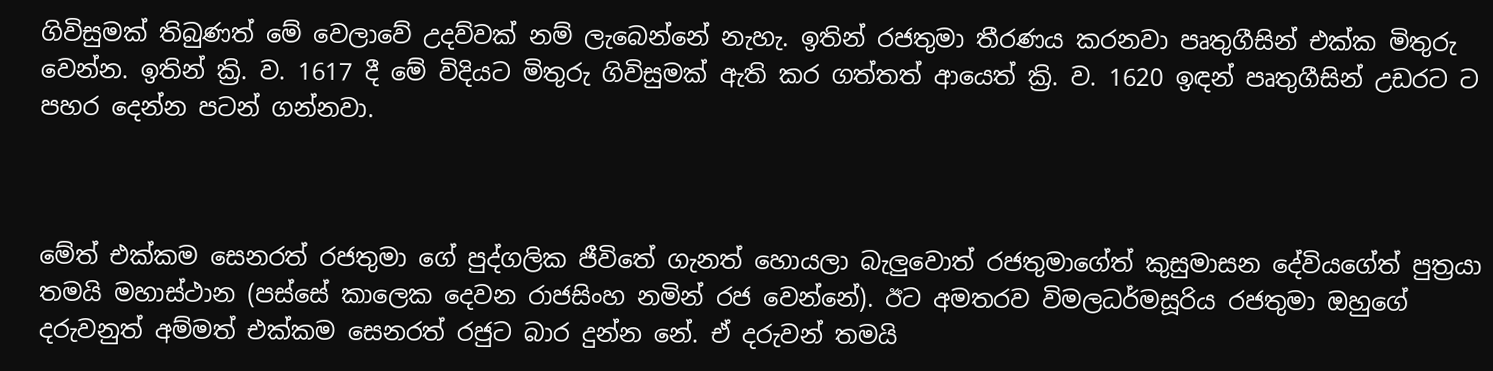ගිවිසුමක් තිබුණත් මේ වෙලාවේ උදව්වක් නම් ලැබෙන්නේ නැහැ. ඉතින් රජතුමා තීරණය කරනවා පෘතුගීසින් එක්ක මිතුරු වෙන්න. ඉතින් ක්‍රි. ව. 1617 දී මේ විදියට මිතුරු ගිවිසුමක් ඇති කර ගත්තත් ආයෙත් ක්‍රි. ව. 1620 ඉඳන් පෘතුගීසින් උඩරට ට පහර දෙන්න පටන් ගන්නවා.



මේත් එක්කම සෙනරත් රජතුමා ගේ පුද්ගලික ජීවිතේ ගැනත් හොයලා බැලුවොත් රජතුමාගේත් කුසුමාසන දේවියගේත් පුත්‍රයා තමයි මහාස්ථාන (පස්සේ කාලෙක දෙවන රාජසිංහ නමින් රජ වෙන්නේ). ඊට අමතරව විමලධර්මසූරිය රජතුමා ඔහුගේ දරුවනුත් අම්මත් එක්කම සෙනරත් රජුට බාර දුන්න නේ. ඒ දරුවන් තමයි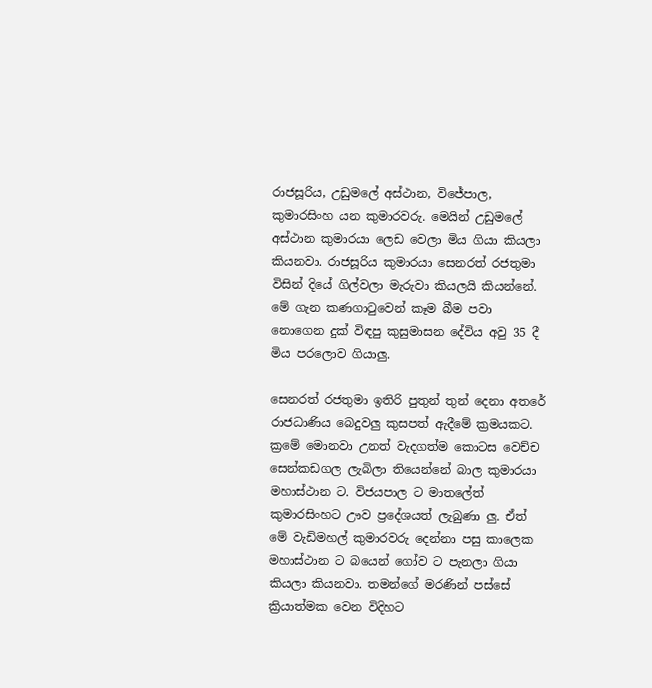රාජසූරිය, උඩුමලේ අස්ථාන, විජේපාල, කුමාරසිංහ යන කුමාරවරු. මෙයින් උඩුමලේ අස්ථාන කුමාරයා ලෙඩ වෙලා මිය ගියා කියලා කියනවා. රාජසූරිය කුමාරයා සෙනරත් රජතුමා විසින් දියේ ගිල්වලා මැරුවා කියලයි කියන්නේ. මේ ගැන කණගාටුවෙන් කෑම බීම පවා නොගෙන දුක් විඳපු කුසුමාසන දේවිය අවු 35 දී මිය පරලොව ගියාලු.

සෙනරත් රජතුමා ඉතිරි පුතුන් තුන් දෙනා අතරේ රාජධාණිය බෙදුවලු කුසපත් ඇදීමේ ක්‍රමයකට. ක්‍රමේ මොනවා උනත් වැදගත්ම කොටස වෙච්ච සෙන්කඩගල ලැබිලා තියෙන්නේ බාල කුමාරයා මහාස්ථාන ට. විජයපාල ට මාතලේත් කුමාරසිංහට ඌව ප්‍රදේශයත් ලැබුණා ලු. ඒත් මේ වැඩිමහල් කුමාරවරු දෙන්නා පසු කාලෙක මහාස්ථාන ට බයෙන් ගෝව ට පැනලා ගියා කියලා කියනවා. තමන්ගේ මරණින් පස්සේ ක්‍රියාත්මක වෙන විදිහට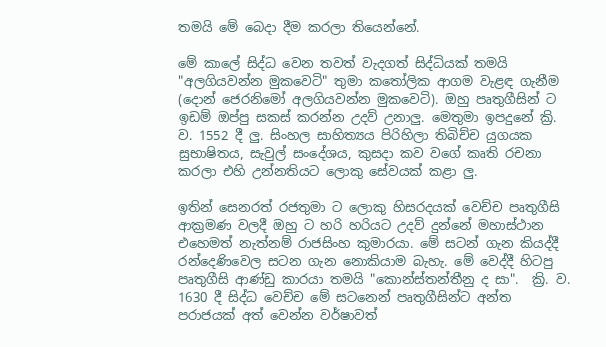තමයි මේ බෙදා දීම කරලා තියෙන්නේ.

මේ කාලේ සිද්ධ වෙන තවත් වැදගත් සිද්ධියක් තමයි "අලගියවන්න මුකවෙටි" තුමා කතෝලික ආගම වැළඳ ගැනීම (දොන් ජෙරනිමෝ අලගියවන්න මුකවෙටි). ඔහු පෘතුගීසින් ට ඉඩම් ඔප්පු සකස් කරන්න උදව් උනාලු. මෙතුමා ඉපදුනේ ක්‍රි. ව. 1552 දී ලු. සිංහල සාහිත්‍යය පිරිහිලා තිබිච්ච යුගයක සුභාෂිතය, සැවුල් සංදේශය, කුසදා කව වගේ කෘති රචනා කරලා එහි උන්නතියට ලොකු සේවයක් කළා ලු.

ඉතින් සෙනරත් රජතුමා ට ලොකු හිසරදයක් වෙච්ච පෘතුගීසි ආක්‍රමණ වලදී ඔහු ට හරි හරියට උදව් දුන්නේ මහාස්ථාන එහෙමත් නැත්නම් රාජසිංහ කුමාරයා. මේ සටන් ගැන කියද්දී රන්දෙණිවෙල සටන ගැන නොකියාම බැහැ. මේ වෙද්දී හිටපු පෘතුගීසි ආණ්ඩු කාරයා තමයි "කොන්ස්තන්තීනු ද සා".  ක්‍රි. ව. 1630 දී සිද්ධ වෙච්ච මේ සටනෙන් පෘතුගීසින්ට අන්ත පරාජයක් අත්‍ වෙන්න වර්ෂාවත්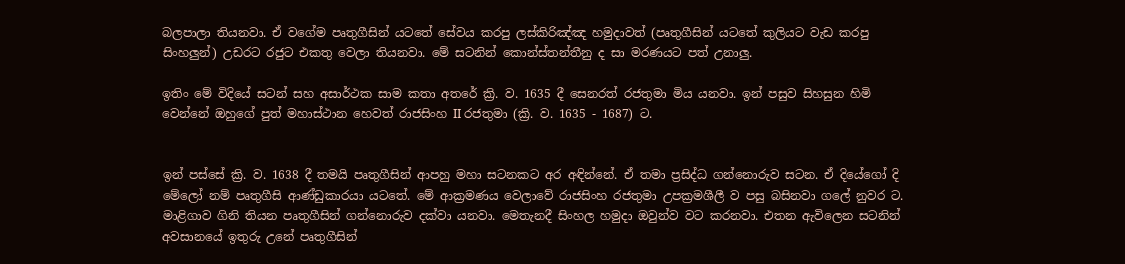බලපාලා තියනවා. ඒ වගේම පෘතුගීසින් යටතේ සේවය කරපු ලස්කිරිඤ්ඤ හමුදාවත් (පෘතුගීසින් යටතේ කුලියට වැඩ කරපු සිංහලුන්) උඩරට රජුට එකතු වෙලා තියනවා. මේ සටනින් කොන්ස්තන්තීනු ද සා මරණයට පත් උනාලු.

ඉතිං මේ විදියේ සටන් සහ අසාර්ථක සාම කතා අතරේ ක්‍රි. ව. 1635 දී සෙනරත් රජතුමා මිය යනවා. ඉන් පසුව සිහසුන හිමි වෙන්නේ ඔහුගේ පුත් මහාස්ථාන හෙවත් රාජසිංහ II රජතුමා (ක්‍රි. ව. 1635 - 1687) ට.


ඉන් පස්සේ ක්‍රි. ව. 1638 දී තමයි පෘතුගීසින් ආපහු මහා සටනකට අර අඳින්නේ. ඒ තමා ප්‍රසිද්ධ ගන්නොරුව සටන. ඒ දියේගෝ දි මේලෝ නම් පෘතුගීසි ආණ්ඩුකාරයා යටතේ. මේ ආක්‍රමණය වෙලාවේ රාජසිංහ රජතුමා උපක්‍රමශීලී ව පසු බසිනවා ගලේ නුවර ට. මාළිගාව ගිනි තියන පෘතුගීසින් ගන්නොරුව දක්වා යනවා. මෙතැනදී සිංහල හමුදා ඔවුන්ව වට කරනවා. එතන ඇවිලෙන සටනින් අවසානයේ ඉතුරු උනේ පෘතුගීසින්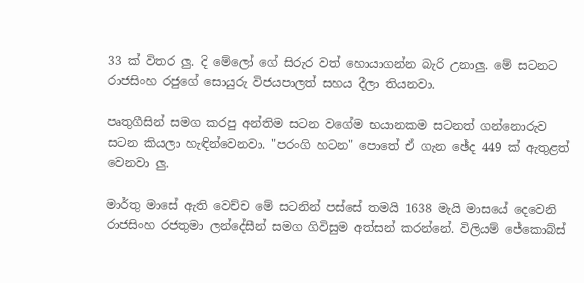33 ක් විතර ලු. දි මේලෝ ගේ සිරුර වත් හොයාගන්න බැරි උනාලු. මේ සටනට රාජසිංහ රජුගේ සොයුරු විජයපාලත් සහය දීලා තියනවා.

පෘතුගීසින් සමග කරපු අන්තිම සටන වගේම භයානකම සටනත් ගන්නොරුව සටන කියලා හැඳින්වෙනවා. "පරංගි හටන" පොතේ ඒ ගැන ඡේද 449 ක් ඇතුළත් වෙනවා ලු.

මාර්තු මාසේ ඇති වෙච්ච මේ සටනින් පස්සේ තමයි 1638 මැයි මාසයේ දෙවෙනි රාජසිංහ රජතුමා ලන්දේසීන් සමග ගිවිසුම අත්සන් කරන්නේ. විලියම් ජේකොබ්ස්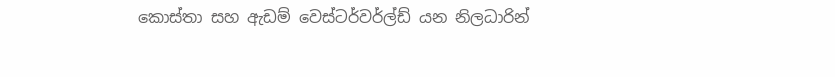කොස්තා සහ ඇඩම් වෙස්ටර්වර්ල්ඩ් යන නිලධාරින්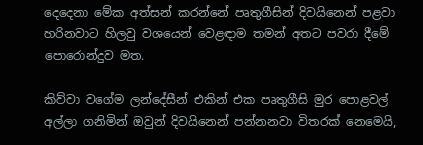දෙදෙනා මේක අත්සන් කරන්නේ පෘතුගීසින් දිවයිනෙන් පළවා හරිනවාට හිලවු වශයෙන් වෙළඳාම තමන් අතට පවරා දීමේ පොරොන්දුව මත.

කිව්වා වගේම ලන්දේසීන් එකින් එක පෘතුගීසි මුර පොළවල් අල්ලා ගනිමින් ඔවුන් දිවයිනෙන් පන්නනවා විතරක් නෙමෙයි,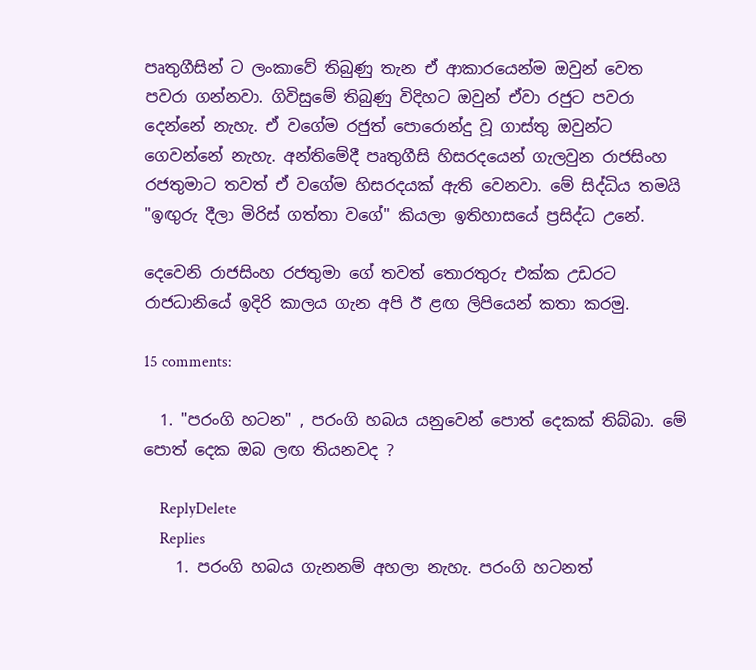පෘතුගීසින් ට ලංකාවේ තිබුණු තැන ඒ ආකාරයෙන්ම ඔවුන් වෙත පවරා ගන්නවා. ගිවිසුමේ තිබුණු විදිහට ඔවුන් ඒවා රජුට පවරා දෙන්නේ නැහැ. ඒ වගේම රජුත් පොරොන්දු වූ ගාස්තු ඔවුන්ට ගෙවන්නේ නැහැ. අන්තිමේදී පෘතුගීසි හිසරදයෙන් ගැලවුන රාජසිංහ රජතුමාට තවත් ඒ වගේම හිසරදයක් ඇති වෙනවා. මේ සිද්ධිය තමයි "ඉඟුරු දීලා මිරිස් ගත්තා වගේ" කියලා ඉතිහාසයේ ප්‍රසිද්ධ උනේ.

දෙවෙනි රාජසිංහ රජතුමා ගේ තවත් තොරතුරු එක්ක උඩරට රාජධානියේ ඉදිරි කාලය ගැන අපි ඊ ළඟ ලිපියෙන් කතා කරමු.

15 comments:

  1. "පරංගි හටන" , පරංගි හබය යනුවෙන් පොත් දෙකක් තිබ්බා. මේ පොත් දෙක ඔබ ලඟ තියනවද ?

    ReplyDelete
    Replies
    1. පරංගි හබය ගැනනම් අහලා නැහැ. පරංගි හටනත්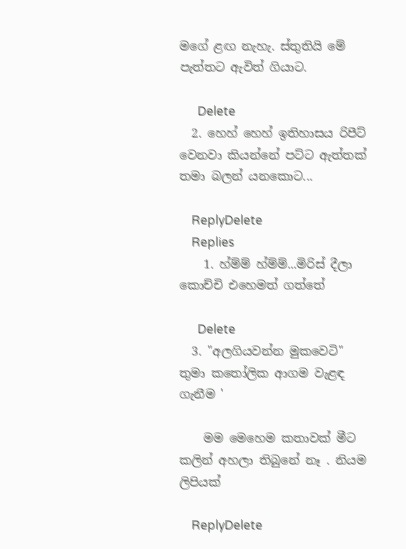මගේ ළඟ නැහැ. ස්තුතියි මේ පැත්තට ඇවිත් ගියාට.

      Delete
  2. හෙහ් හෙහ් ඉතිහාසය රිපීට් වෙනවා කියන්නේ පට්ට ඇත්තක් තමා බලන් යනකොට...

    ReplyDelete
    Replies
    1. හ්ම්ම් හ්ම්ම්...මිරිස් දීලා කොච්චි එහෙමත් ගත්තේ

      Delete
  3. "අලගියවන්න මුකවෙටි" තුමා කතෝලික ආගම වැළඳ ගැනීම '

    මම මෙහෙම කතාවක් මීට කලින් අහලා තිබුනේ නෑ . නියම ලිපියක්

    ReplyDelete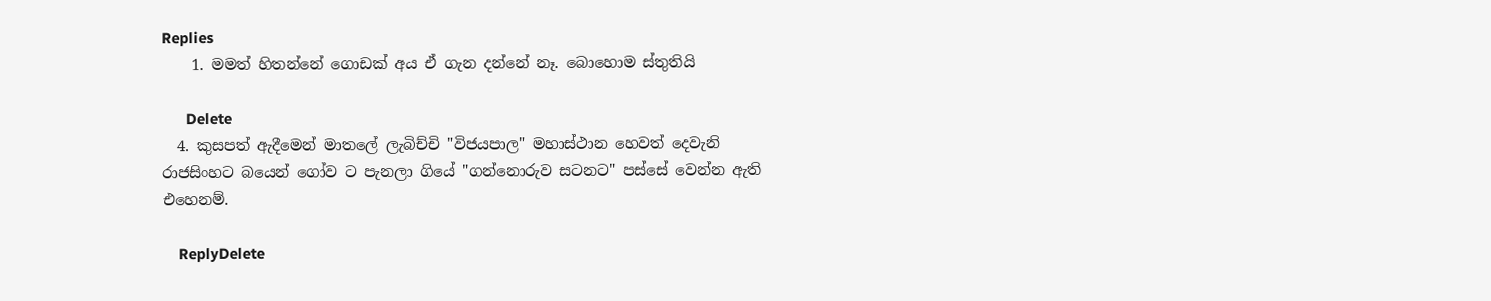Replies
    1. මමත් හිතන්නේ ගොඩක් අය ඒ ගැන දන්නේ නෑ. බොහොම ස්තුතියි

      Delete
  4. කුසපත් ඇදීමෙන් මාතලේ ලැබිච්චි "විජයපාල" මහාස්ථාන හෙවත් දෙවැනි රාජසිංහට බයෙන් ගෝව ට පැනලා ගියේ "ගන්නොරුව සටනට" පස්සේ වෙන්න ඇති එහෙනම්.

    ReplyDelete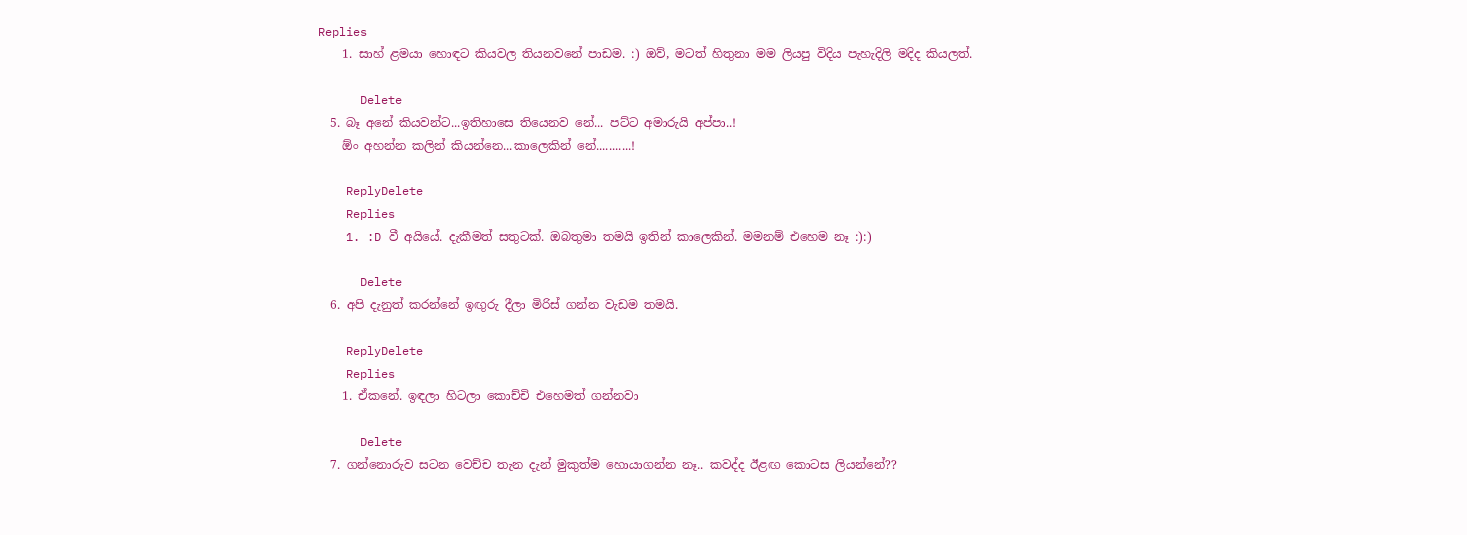Replies
    1. සාහ් ළමයා හොඳට කියවල තියනවනේ පාඩම. :) ඔව්, මටත් හිතුනා මම ලියපු විදිය පැහැදිලි මදිද කියලත්.

      Delete
  5. බෑ අනේ කියවන්ට...ඉතිහාසෙ තියෙනව නේ... පට්ට අමාරුයි අප්පා..!
    ඕං අහන්න කලින් කියන්නෙ...කාලෙකින් නේ...........!

    ReplyDelete
    Replies
    1. :D වී අයියේ. දැකීමත් සතුටක්. ඔබතුමා තමයි ඉතින් කාලෙකින්. මමනම් එහෙම නෑ :):)

      Delete
  6. අපි දැනුත් කරන්නේ ඉඟුරු දීලා මිරිස් ගන්න වැඩම තමයි.

    ReplyDelete
    Replies
    1. ඒකනේ. ඉඳලා හිටලා කොච්චි එහෙමත් ගන්නවා

      Delete
  7. ගන්නොරුව සටන වෙච්ච තැන දැන් මුකුත්ම හොයාගන්න නෑ.. කවද්ද ඊළඟ කොටස ලියන්නේ??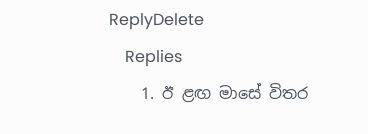ReplyDelete
    Replies
    1. ඊ ළඟ මාසේ විතර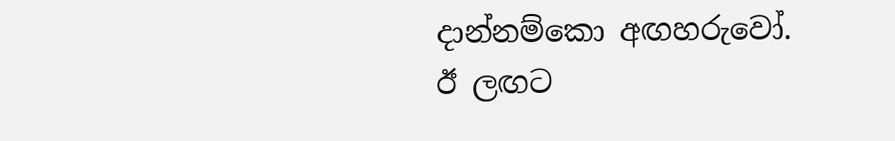දාන්නම්කො අඟහරුවෝ. ඊ ලඟට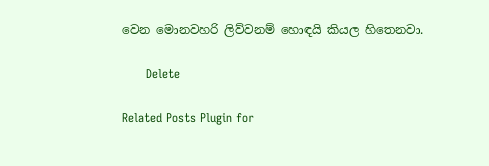වෙන මොනවහරි ලිව්වනම් හොඳයි කියල හිතෙනවා.

      Delete

Related Posts Plugin for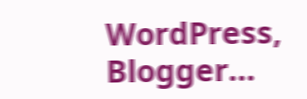WordPress, Blogger...